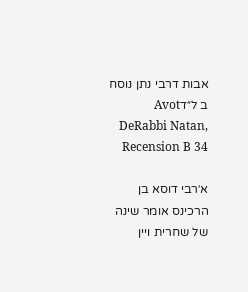אבות דרבי נתן נוסח ב ל״דAvot DeRabbi Natan, Recension B 34

א׳רבי דוסא בן הרכינס אומר שינה של שחרית ויין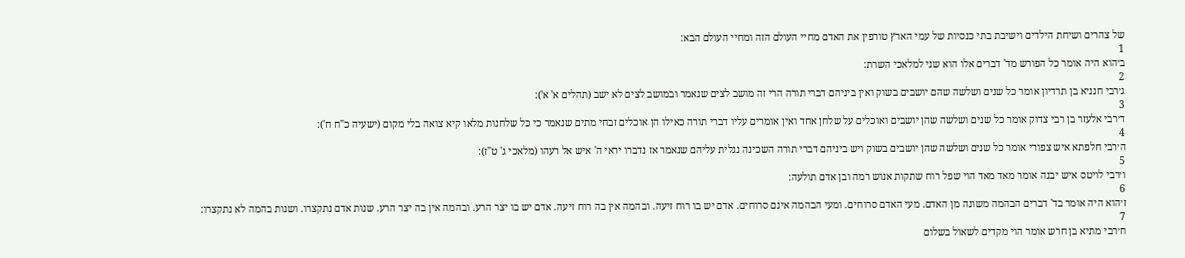של צהרים ושיחת הילדים וישיבת בתי כנסיות של עמי הארץ טורפין את האדם מחיי העולם הזה ומחיי העולם הבא:
1
ב׳הוא היה אומר כל הפורש מד' דברים אלו הוא שני למלאכי השרת:
2
ג׳רבי חנניא בן תרדיון אומר כל שנים ושלשה שהם יושבים בשוק ואין ביניהם דברי תורה הרי זה מושב לצים שנאמר ובמושב לצים לא ישב (תהלים א' א'):
3
ד׳רבי אלעזר בן רבי צדוק אומר כל שנים ושלשה שהן יושבים ואוכלים על שלחן אחד ואין אומרים עליו דברי תורה כאילו הן אוכלים זבחי מתים שנאמר כי כל שלחנות מלאו קיא צואה בלי מקום (ישעיה כ"ח ח'):
4
ה׳רבי חלפתא איש צפורי אומר כל שנים ושלשה שהן יושבים בשוק ויש ביניהם דברי תורה השכינה נגלית עליהם שנאמר אז נדברו יראי ה' איש אל רעהו (מלאכי ג' ט"ז):
5
ו׳רבי לויטס איש יבנה אומר מאד מאד הוי שפל רוח שתקות אנוש רמה ובן אדם תולעה:
6
ז׳הוא היה אומר בד' דברים הבהמה משונה מן האדם. מעי האדם סרוחים. ומעי הבהמה אינם סרוחים. אדם יש בו רוח זיעה. ובהמה אין בה רוח זיעה. אדם יש בו יצר הרע. ובהמה אין בה יצר הרע. שנות אדם נתקצרו. ושנות בהמה לא נתקצרו:
7
ח׳רבי מתיא בן חרש אומר הוי מקדים לשאול בשלום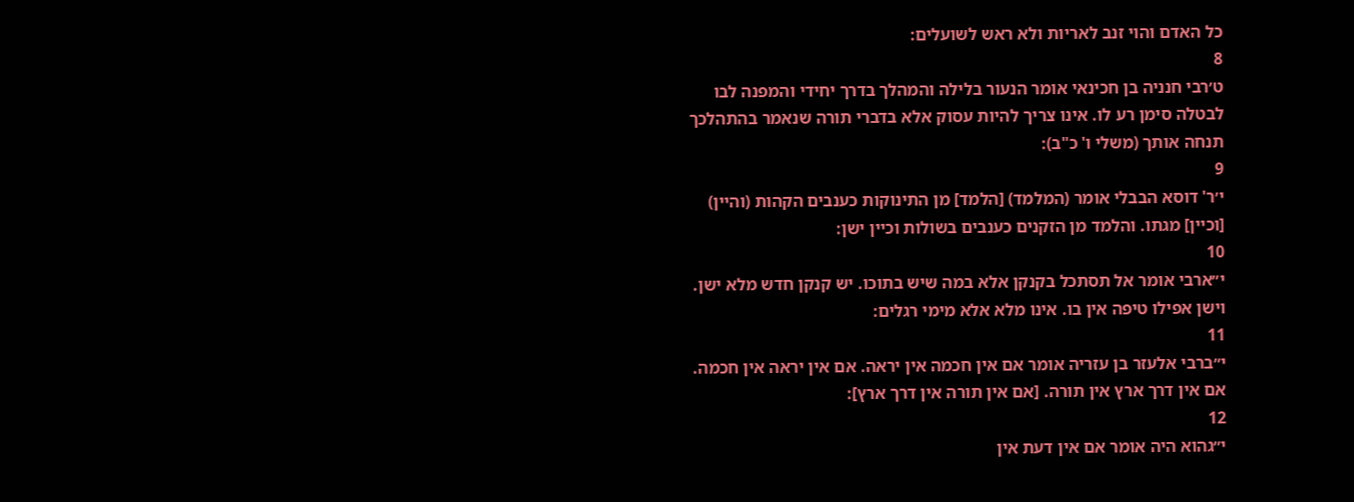כל האדם והוי זנב לאריות ולא ראש לשועלים:
8
ט׳רבי חנניה בן חכינאי אומר הנעור בלילה והמהלך בדרך יחידי והמפנה לבו לבטלה סימן רע לו. אינו צריך להיות עסוק אלא בדברי תורה שנאמר בהתהלכך תנחה אותך (משלי ו' כ"ב):
9
י׳ר' דוסא הבבלי אומר (המלמד) [הלמד] מן התינוקות כענבים הקהות (והיין) [וכיין] מגתו. והלמד מן הזקנים כענבים בשולות וכיין ישן:
10
י״ארבי אומר אל תסתכל בקנקן אלא במה שיש בתוכו. יש קנקן חדש מלא ישן. וישן אפילו טיפה אין בו. אינו מלא אלא מימי רגלים:
11
י״ברבי אלעזר בן עזריה אומר אם אין חכמה אין יראה. אם אין יראה אין חכמה. אם אין דרך ארץ אין תורה. [אם אין תורה אין דרך ארץ]:
12
י״גהוא היה אומר אם אין דעת אין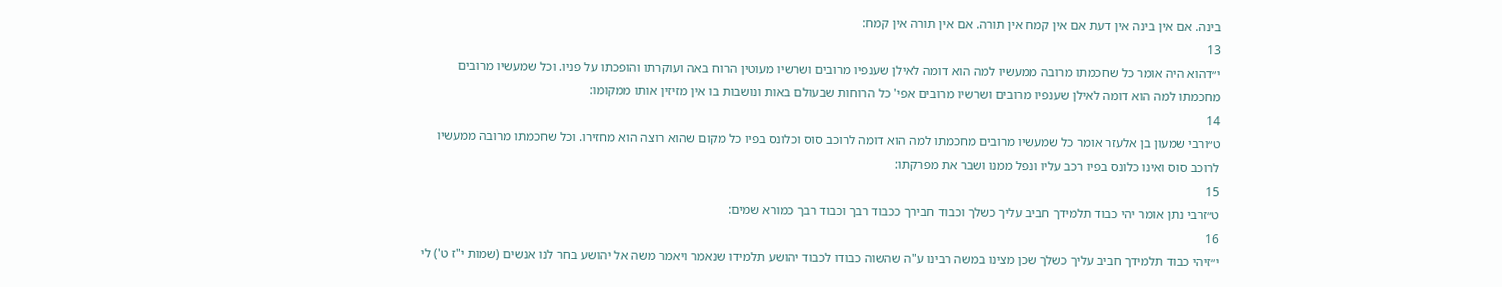בינה. אם אין בינה אין דעת אם אין קמח אין תורה. אם אין תורה אין קמח:
13
י״דהוא היה אומר כל שחכמתו מרובה ממעשיו למה הוא דומה לאילן שענפיו מרובים ושרשיו מעוטין הרוח באה ועוקרתו והופכתו על פניו. וכל שמעשיו מרובים מחכמתו למה הוא דומה לאילן שענפיו מרובים ושרשיו מרובים אפי' כל הרוחות שבעולם באות ונושבות בו אין מזיזין אותו ממקומו:
14
ט״ורבי שמעון בן אלעזר אומר כל שמעשיו מרובים מחכמתו למה הוא דומה לרוכב סוס וכלונס בפיו כל מקום שהוא רוצה הוא מחזירו. וכל שחכמתו מרובה ממעשיו לרוכב סוס ואינו כלונס בפיו רכב עליו ונפל ממנו ושבר את מפרקתו:
15
ט״זרבי נתן אומר יהי כבוד תלמידך חביב עליך כשלך וכבוד חבירך ככבוד רבך וכבוד רבך כמורא שמים:
16
י״זיהי כבוד תלמידך חביב עליך כשלך שכן מצינו במשה רבינו ע"ה שהשוה כבודו לכבוד יהושע תלמידו שנאמר ויאמר משה אל יהושע בחר לנו אנשים (שמות י"ז ט') לי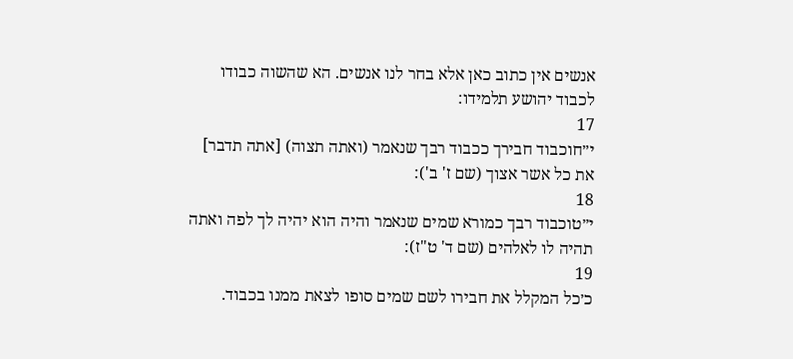אנשים אין כתוב כאן אלא בחר לנו אנשים. הא שהשוה כבודו לכבוד יהושע תלמידו:
17
י״חוכבוד חבירך ככבוד רבך שנאמר (ואתה תצוה) [אתה תדבר] את כל אשר אצוך (שם ז' ב'):
18
י״טוכבוד רבך כמורא שמים שנאמר והיה הוא יהיה לך לפה ואתה תהיה לו לאלהים (שם ד' ט"ז):
19
כ׳כל המקלל את חבירו לשם שמים סופו לצאת ממנו בכבוד.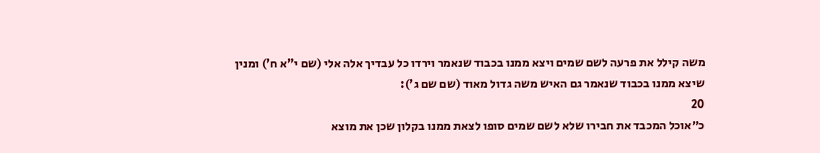משה קילל את פרעה לשם שמים ויצא ממנו בכבוד שנאמר וירדו כל עבדיך אלה אלי (שם י"א ח') ומנין שיצא ממנו בכבוד שנאמר גם האיש משה גדול מאוד (שם שם ג'):
20
כ״אוכל המכבד את חבירו שלא לשם שמים סופו לצאת ממנו בקלון שכן את מוצא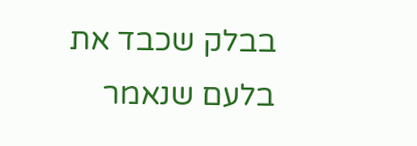בבלק שכבד את בלעם שנאמר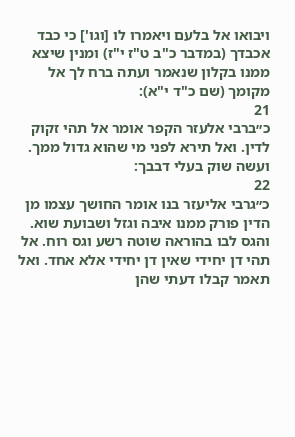ויבואו אל בלעם ויאמרו לו [וגו'] כי כבד אכבדך (במדבר כ"ב ט"ז י"ז) ומנין שיצא ממנו בקלון שנאמר ועתה ברח לך אל מקומך (שם כ"ד י"א):
21
כ״ברבי אלעזר הקפר אומר אל תהי זקוק לדין. ואל תירא לפני מי שהוא גדול ממך. ועשה שוק בעלי דבבך:
22
כ״גרבי אליעזר בנו אומר החושך עצמו מן הדין פורק ממנו איבה וגזל ושבועת שוא. והגס לבו בהוראה שוטה רשע וגס רוח. אל תהי דן יחידי שאין דן יחידי אלא אחד. ואל תאמר קבלו דעתי שהן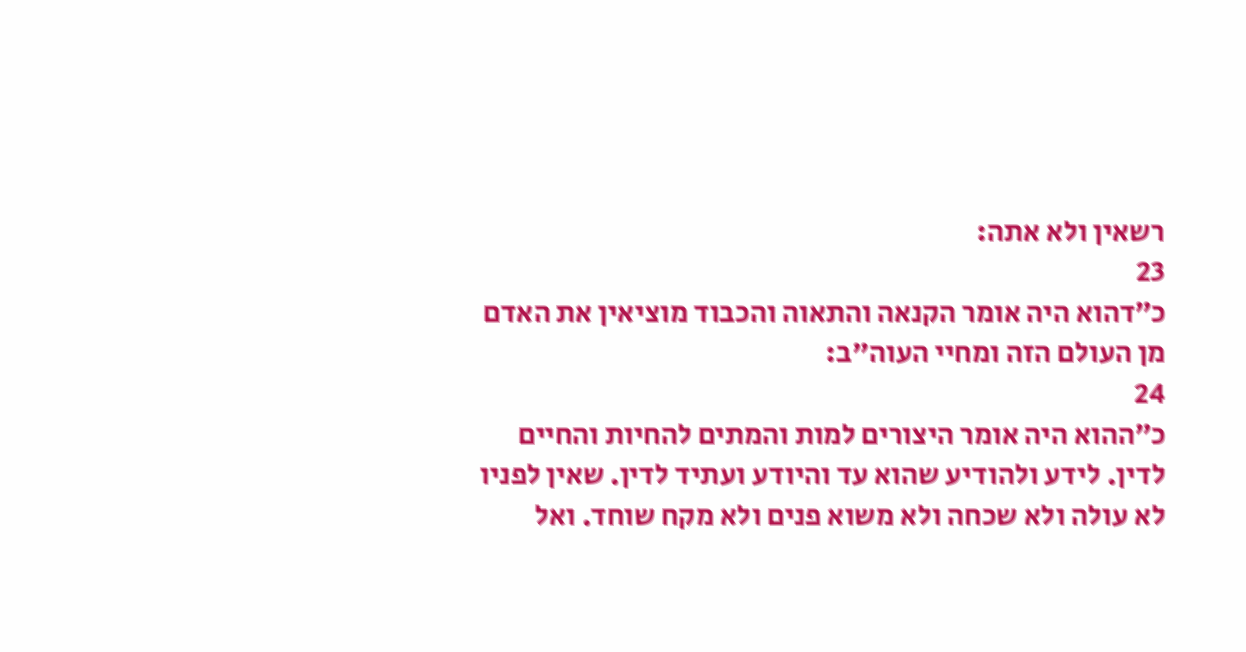רשאין ולא אתה:
23
כ״דהוא היה אומר הקנאה והתאוה והכבוד מוציאין את האדם מן העולם הזה ומחיי העוה"ב:
24
כ״ההוא היה אומר היצורים למות והמתים להחיות והחיים לדין. לידע ולהודיע שהוא עד והיודע ועתיד לדין. שאין לפניו לא עולה ולא שכחה ולא משוא פנים ולא מקח שוחד. ואל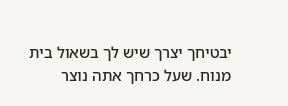יבטיחך יצרך שיש לך בשאול בית מנוח. שעל כרחך אתה נוצר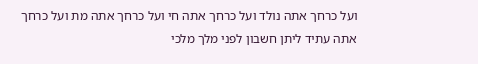ועל כרחך אתה נולד ועל כרחך אתה חי ועל כרחך אתה מת ועל כרחך אתה עתיד ליתן חשבון לפני מלך מלכי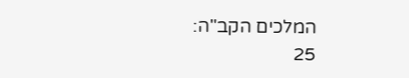המלכים הקב"ה:
25